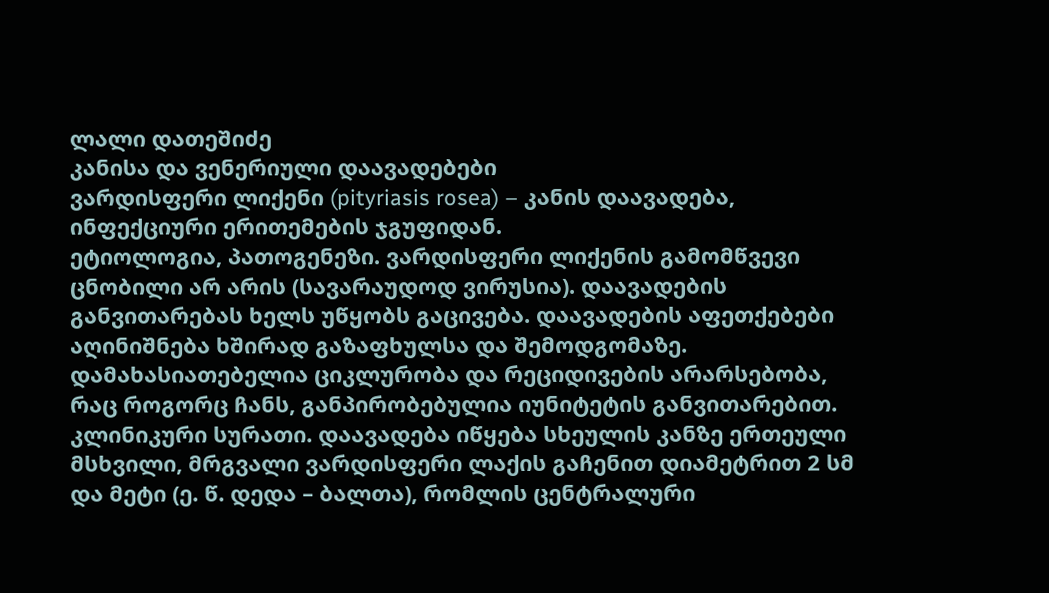ლალი დათეშიძე
კანისა და ვენერიული დაავადებები
ვარდისფერი ლიქენი (pityriasis rosea) – კანის დაავადება, ინფექციური ერითემების ჯგუფიდან.
ეტიოლოგია, პათოგენეზი. ვარდისფერი ლიქენის გამომწვევი ცნობილი არ არის (სავარაუდოდ ვირუსია). დაავადების განვითარებას ხელს უწყობს გაცივება. დაავადების აფეთქებები აღინიშნება ხშირად გაზაფხულსა და შემოდგომაზე. დამახასიათებელია ციკლურობა და რეციდივების არარსებობა, რაც როგორც ჩანს, განპირობებულია იუნიტეტის განვითარებით.
კლინიკური სურათი. დაავადება იწყება სხეულის კანზე ერთეული მსხვილი, მრგვალი ვარდისფერი ლაქის გაჩენით დიამეტრით 2 სმ და მეტი (ე. წ. დედა – ბალთა), რომლის ცენტრალური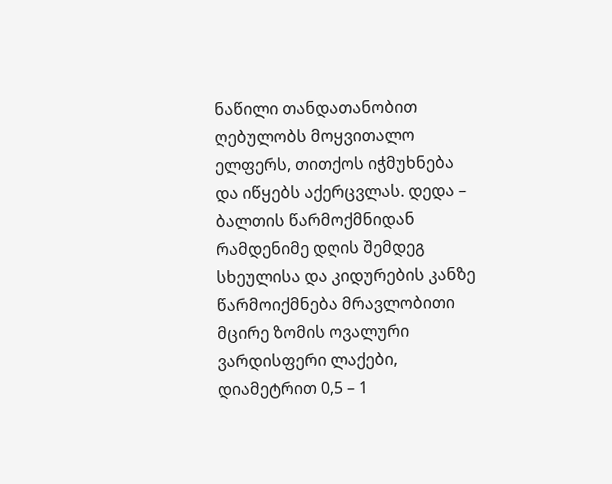ნაწილი თანდათანობით ღებულობს მოყვითალო ელფერს, თითქოს იჭმუხნება და იწყებს აქერცვლას. დედა – ბალთის წარმოქმნიდან რამდენიმე დღის შემდეგ სხეულისა და კიდურების კანზე წარმოიქმნება მრავლობითი მცირე ზომის ოვალური ვარდისფერი ლაქები, დიამეტრით 0,5 – 1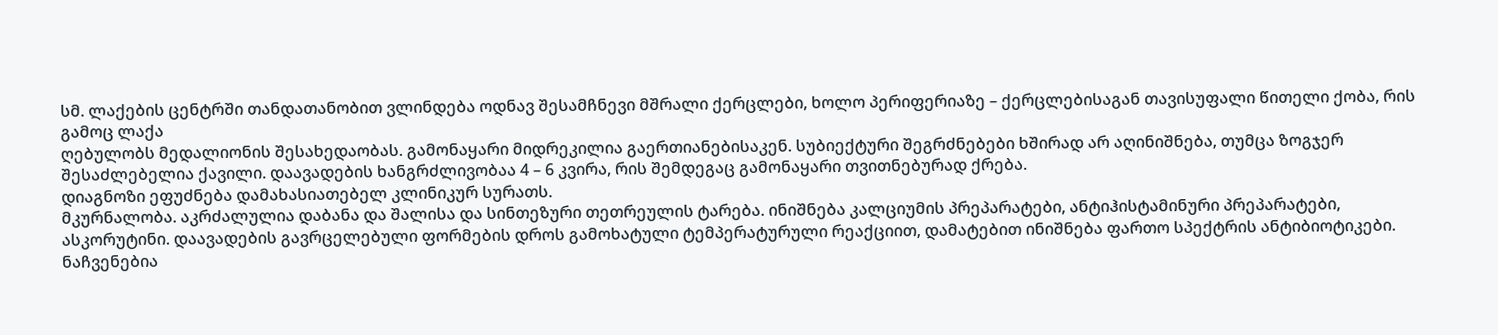სმ. ლაქების ცენტრში თანდათანობით ვლინდება ოდნავ შესამჩნევი მშრალი ქერცლები, ხოლო პერიფერიაზე – ქერცლებისაგან თავისუფალი წითელი ქობა, რის გამოც ლაქა
ღებულობს მედალიონის შესახედაობას. გამონაყარი მიდრეკილია გაერთიანებისაკენ. სუბიექტური შეგრძნებები ხშირად არ აღინიშნება, თუმცა ზოგჯერ შესაძლებელია ქავილი. დაავადების ხანგრძლივობაა 4 – 6 კვირა, რის შემდეგაც გამონაყარი თვითნებურად ქრება.
დიაგნოზი ეფუძნება დამახასიათებელ კლინიკურ სურათს.
მკურნალობა. აკრძალულია დაბანა და შალისა და სინთეზური თეთრეულის ტარება. ინიშნება კალციუმის პრეპარატები, ანტიჰისტამინური პრეპარატები, ასკორუტინი. დაავადების გავრცელებული ფორმების დროს გამოხატული ტემპერატურული რეაქციით, დამატებით ინიშნება ფართო სპექტრის ანტიბიოტიკები. ნაჩვენებია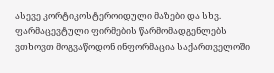ასევე კორტიკოსტეროიდული მაზები და სხვ.
ფარმაცევტული ფირმების წარმომადგენლებს ვთხოვთ მოგვაწოდონ ინფორმაცია საქართველოში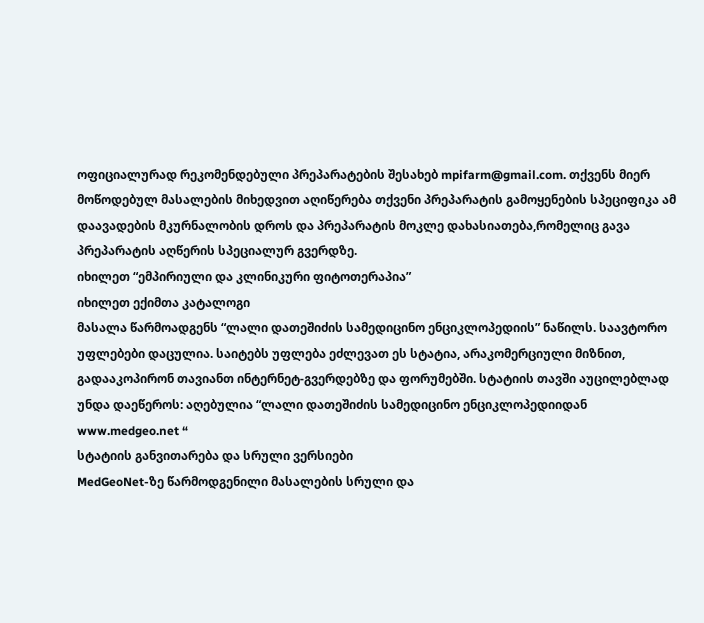ოფიციალურად რეკომენდებული პრეპარატების შესახებ mpifarm@gmail.com. თქვენს მიერ მოწოდებულ მასალების მიხედვით აღიწერება თქვენი პრეპარატის გამოყენების სპეციფიკა ამ დაავადების მკურნალობის დროს და პრეპარატის მოკლე დახასიათება,რომელიც გავა პრეპარატის აღწერის სპეციალურ გვერდზე.
იხილეთ “ემპირიული და კლინიკური ფიტოთერაპია”
იხილეთ ექიმთა კატალოგი
მასალა წარმოადგენს “ლალი დათეშიძის სამედიცინო ენციკლოპედიის” ნაწილს. საავტორო უფლებები დაცულია. საიტებს უფლება ეძლევათ ეს სტატია, არაკომერციული მიზნით, გადააკოპირონ თავიანთ ინტერნეტ-გვერდებზე და ფორუმებში. სტატიის თავში აუცილებლად უნდა დაეწეროს: აღებულია “ლალი დათეშიძის სამედიცინო ენციკლოპედიიდან www.medgeo.net “
სტატიის განვითარება და სრული ვერსიები
MedGeoNet-ზე წარმოდგენილი მასალების სრული და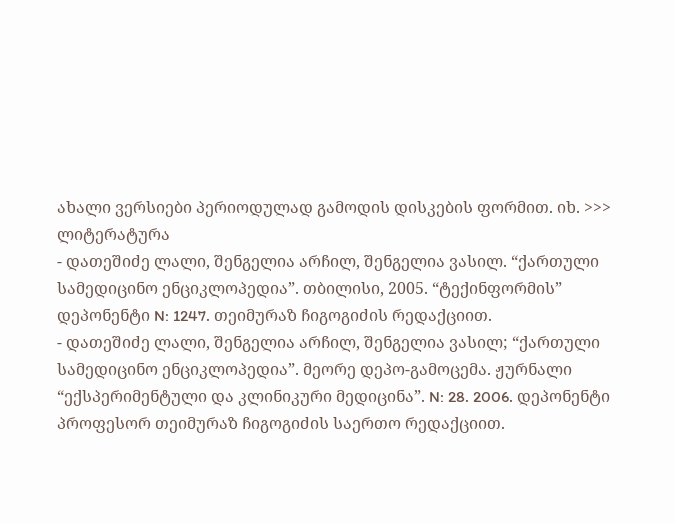ახალი ვერსიები პერიოდულად გამოდის დისკების ფორმით. იხ. >>>
ლიტერატურა
- დათეშიძე ლალი, შენგელია არჩილ, შენგელია ვასილ. “ქართული სამედიცინო ენციკლოპედია”. თბილისი, 2005. “ტექინფორმის” დეპონენტი N: 1247. თეიმურაზ ჩიგოგიძის რედაქციით.
- დათეშიძე ლალი, შენგელია არჩილ, შენგელია ვასილ; “ქართული სამედიცინო ენციკლოპედია”. მეორე დეპო-გამოცემა. ჟურნალი “ექსპერიმენტული და კლინიკური მედიცინა”. N: 28. 2006. დეპონენტი პროფესორ თეიმურაზ ჩიგოგიძის საერთო რედაქციით.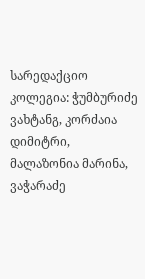სარედაქციო კოლეგია: ჭუმბურიძე ვახტანგ, კორძაია დიმიტრი, მალაზონია მარინა, ვაჭარაძე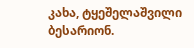კახა, ტყეშელაშვილი ბესარიონ.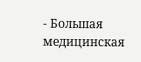- Большая медицинская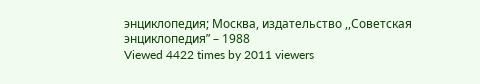энциклопедия; Москва, издательство ,,Советская энциклопедия” – 1988
Viewed 4422 times by 2011 viewers